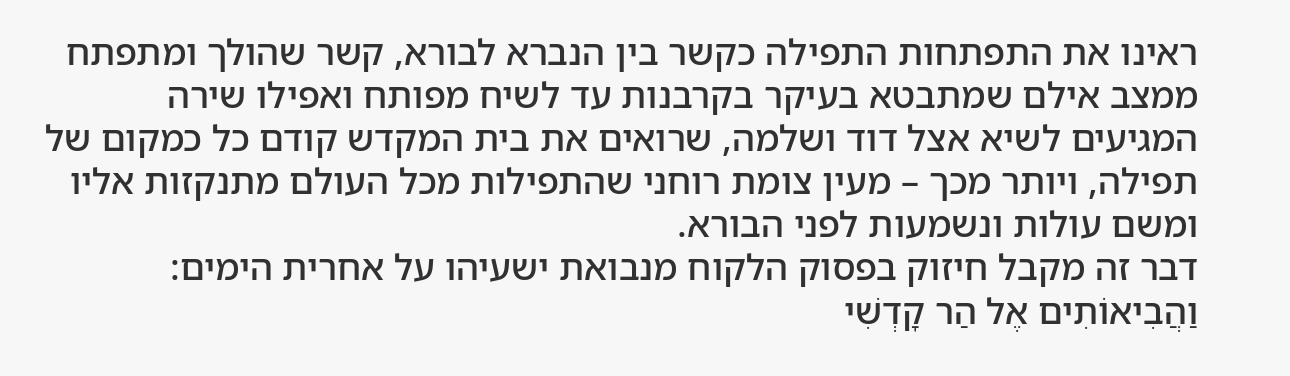ראינו את התפתחות התפילה כקשר בין הנברא לבורא, קשר שהולך ומתפתח ממצב אילם שמתבטא בעיקר בקרבנות עד לשיח מפותח ואפילו שירה המגיעים לשיא אצל דוד ושלמה, שרואים את בית המקדש קודם כל כמקום של תפילה, ויותר מכך – מעין צומת רוחני שהתפילות מכל העולם מתנקזות אליו ומשם עולות ונשמעות לפני הבורא.
דבר זה מקבל חיזוק בפסוק הלקוח מנבואת ישעיהו על אחרית הימים: וַהֲבִיאוֹתִים אֶל הַר קָדְשִׁי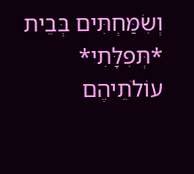וְשִׂמַּחְתִּים בְּבֵית *תְּפִלָּתִי* עוֹלֹתֵיהֶם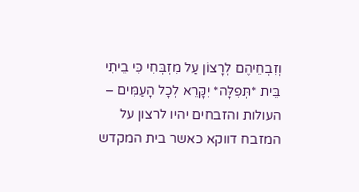וְזִבְחֵיהֶם לְרָצוֹן עַל מִזְבְּחִי כִּי בֵיתִי בֵּית *תְּפִלָּה* יִקָּרֵא לְכָל הָעַמִּים – העולות והזבחים יהיו לרצון על המזבח דווקא כאשר בית המקדש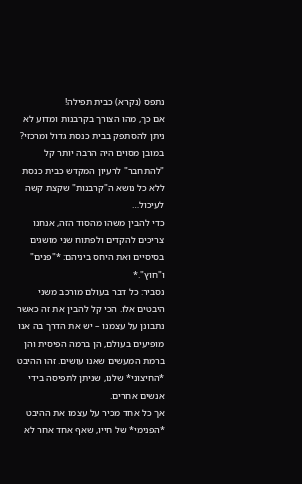נתפס (נקרא) כבית תפילה!
אם כך, מהו הצורך בקרבנות ומדוע לא ניתן להסתפק בבית כנסת גדול ומרכזי? במובן מסוים היה הרבה יותר קל "להתחבר" לרעיון המקדש כבית כנסת ללא כל נושא ה"קרבנות" שקצת קשה לעיכול…
כדי להבין משהו מהסוד הזה, אנחנו צריכים להקדים ולפתוח שני מושגים בסיסיים ואת היחס ביניהם: *"פנים" ו"חוץ".*
נסביר: כל דבר בעולם מורכב משני היבטים אלו. הכי קל להבין את זה כאשר נתבונן על עצמנו – יש את הדרך בה אנו מופיעים בעולם, הן ברמה הפיסית והן ברמת המעשים שאנו עושים. זהו ההיבט *החיצוני* שלנו, שניתן לתפיסה בידי אנשים אחרים.
אך כל אחד מכיר על עצמו את ההיבט *הפנימי* של חייו, שאף אחד אחר לא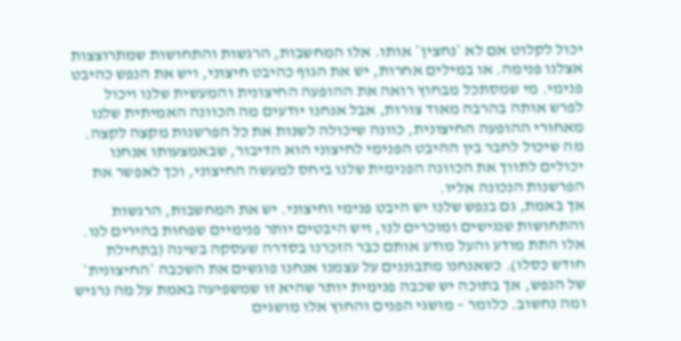יכול לקלוט אם לא *נחצין* אותו. אלו המחשבות, הרגשות והתחושות שמתרוצצות אצלנו פנימה. או במילים אחרות, יש את הגוף כהיבט חיצוני, ויש את הנפש כהיבט פנימי. מי שמסתכל מבחוץ רואה את ההופעה החיצונית והמעשית שלנו ויכול לפרש אותה בהרבה מאוד צורות, אבל אנחנו יודעים מה הכוונה האמיתית שלנו מאחורי ההופעה החיצונית, כוונה שיכולה לשנות את כל הפרשנות מקצה לקצה.
מה שיכול לחבר בין ההיבט הפנימי לחיצוני הוא הדיבור, שבאמצעותו אנחנו יכולים לתווך את הכוונה הפנימית שלנו ביחס למעשה החיצוני, וכך לאפשר את הפרשנות הנכונה אליו.
אך באמת, גם בנפש שלנו יש היבט פנימי וחיצוני. יש את המחשבות, הרגשות והתחושות שנגישים ומוכרים לנו, ויש היבטים יותר פנימיים שפחות בהירים לנו. אלו התת מודע והעל מודע אותם כבר הזכרנו בסדרה שעסקה בשינה (בתחילת חודש כסלו). כשאנחנו מתבוננים על עצמנו אנחנו פוגשים את השכבה *החיצונית* של הנפש, אך בתוכה יש שכבה פנימית יותר שהיא זו שמשפיעה באמת על מה נרגיש ומה נחשוב. כלומר – מושגי הפנים והחוץ אלו מושגים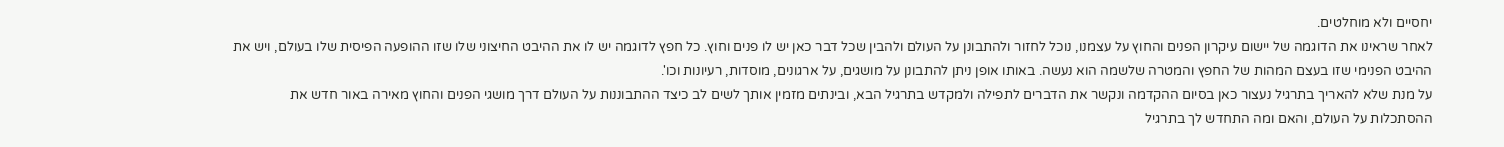יחסיים ולא מוחלטים.
לאחר שראינו את הדוגמה של יישום עיקרון הפנים והחוץ על עצמנו, נוכל לחזור ולהתבונן על העולם ולהבין שכל דבר כאן יש לו פנים וחוץ. כל חפץ לדוגמה יש לו את ההיבט החיצוני שלו שזו ההופעה הפיסית שלו בעולם, ויש את ההיבט הפנימי שזו בעצם המהות של החפץ והמטרה שלשמה הוא נעשה. באותו אופן ניתן להתבונן על מושגים, על ארגונים, מוסדות, רעיונות וכו'.
על מנת שלא להאריך בתרגיל נעצור כאן בסיום ההקדמה ונקשר את הדברים לתפילה ולמקדש בתרגיל הבא, ובינתים מזמין אותך לשים לב כיצד ההתבוננות על העולם דרך מושגי הפנים והחוץ מאירה באור חדש את ההסתכלות על העולם, והאם ומה התחדש לך בתרגיל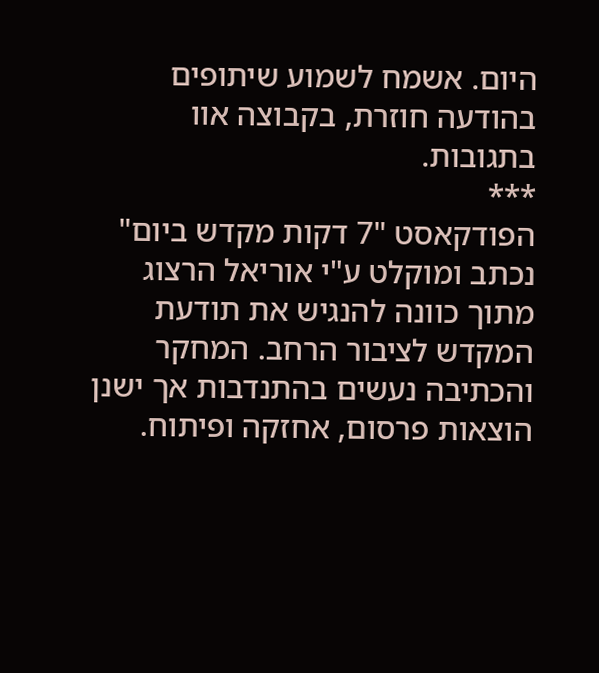היום. אשמח לשמוע שיתופים בהודעה חוזרת, בקבוצה אוו בתגובות.
***
הפודקאסט "7 דקות מקדש ביום" נכתב ומוקלט ע"י אוריאל הרצוג מתוך כוונה להנגיש את תודעת המקדש לציבור הרחב. המחקר והכתיבה נעשים בהתנדבות אך ישנן הוצאות פרסום, אחזקה ופיתוח.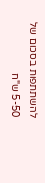להשתתפות בסכום של 5-50 ש"ח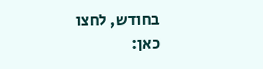בחודש, לחצו כאן: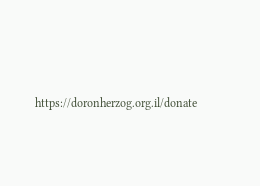https://doronherzog.org.il/donate